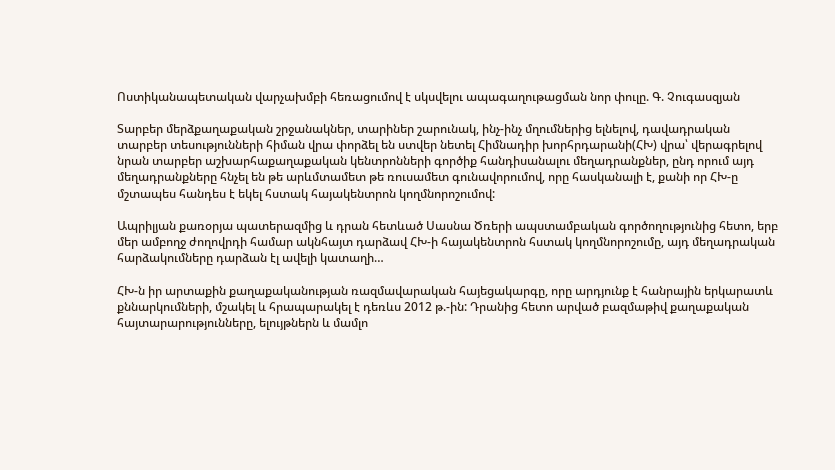Ոստիկանապետական վարչախմբի հեռացումով է սկսվելու ապագաղութացման նոր փուլը. Գ. Չուգասզյան

Տարբեր մերձքաղաքական շրջանակներ, տարիներ շարունակ, ինչ-ինչ մղումներից ելնելով, դավադրական տարբեր տեսությունների հիման վրա փորձել են ստվեր նետել Հիմնադիր խորհրդարանի(ՀԽ) վրա՝ վերագրելով նրան տարբեր աշխարհաքաղաքական կենտրոնների գործիք հանդիսանալու մեղադրանքներ, ընդ որում այդ մեղադրանքները հնչել են թե արևմտամետ թե ռուսամետ գունավորումով, որը հասկանալի է, քանի որ ՀԽ-ը մշտապես հանդես է եկել հստակ հայակենտրոն կողմնորոշումով:

Ապրիլյան քառօրյա պատերազմից և դրան հետևած Սասնա Ծռերի ապստամբական գործողությունից հետո, երբ մեր ամբողջ ժողովրդի համար ակնհայտ դարձավ ՀԽ-ի հայակենտրոն հստակ կողմնորոշումը, այդ մեղադրական հարձակումները դարձան էլ ավելի կատաղի…

ՀԽ-ն իր արտաքին քաղաքականության ռազմավարական հայեցակարգը, որը արդյունք է հանրային երկարատև քննարկումների, մշակել և հրապարակել է դեռևս 2012 թ.-ին: Դրանից հետո արված բազմաթիվ քաղաքական հայտարարությունները, ելույթներն և մամլո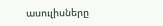ասուլիսները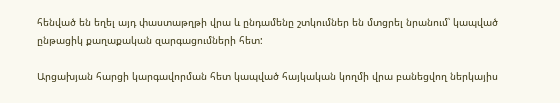հենված են եղել այդ փաստաթղթի վրա և ընդամենը շտկումներ են մտցրել նրանում՝ կապված ընթացիկ քաղաքական զարգացումների հետ:

Արցախյան հարցի կարգավորման հետ կապված հայկական կողմի վրա բանեցվող ներկայիս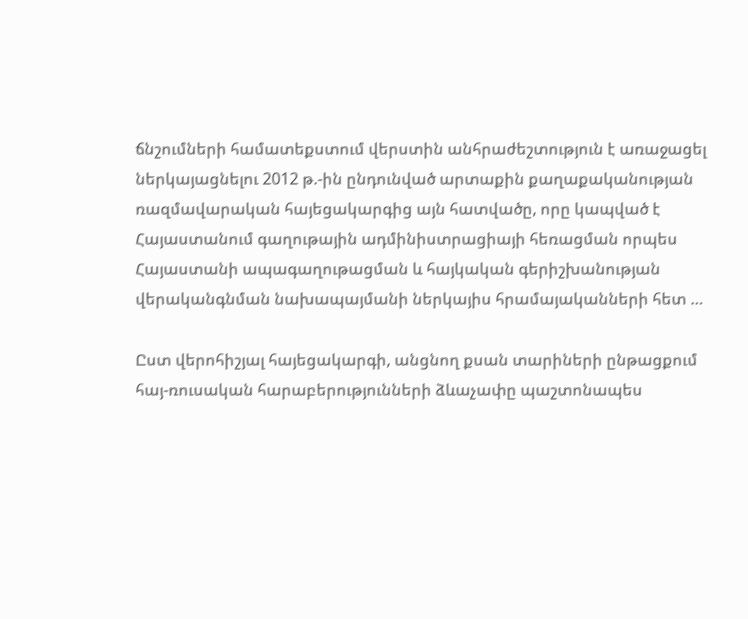ճնշումների համատեքստում վերստին անհրաժեշտություն է առաջացել ներկայացնելու 2012 թ.-ին ընդունված արտաքին քաղաքականության ռազմավարական հայեցակարգից այն հատվածը, որը կապված է Հայաստանում գաղութային ադմինիստրացիայի հեռացման որպես Հայաստանի ապագաղութացման և հայկական գերիշխանության վերականգնման նախապայմանի ներկայիս հրամայականների հետ …

Ըստ վերոհիշյալ հայեցակարգի, անցնող քսան տարիների ընթացքում հայ-ռուսական հարաբերությունների ձևաչափը պաշտոնապես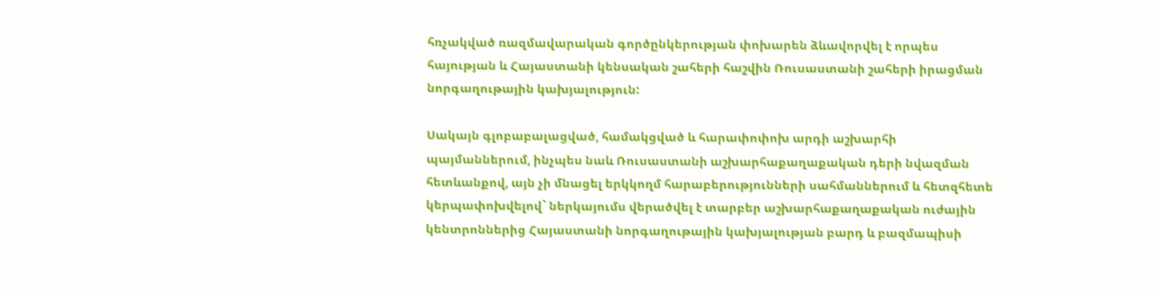հռչակված ռազմավարական գործընկերության փոխարեն ձևավորվել է որպես հայության և Հայաստանի կենսական շահերի հաշվին Ռուսաստանի շահերի իրացման նորգաղութային կախյալություն:

Սակայն գլոբաբալացված, համակցված և հարափոփոխ արդի աշխարհի պայմաններում, ինչպես նաև Ռուսաստանի աշխարհաքաղաքական դերի նվազման հետևանքով, այն չի մնացել երկկողմ հարաբերությունների սահմաններում և հետզհետե կերպափոխվելով` ներկայումս վերածվել է տարբեր աշխարհաքաղաքական ուժային կենտրոններից Հայաստանի նորգաղութային կախյալության բարդ և բազմապիսի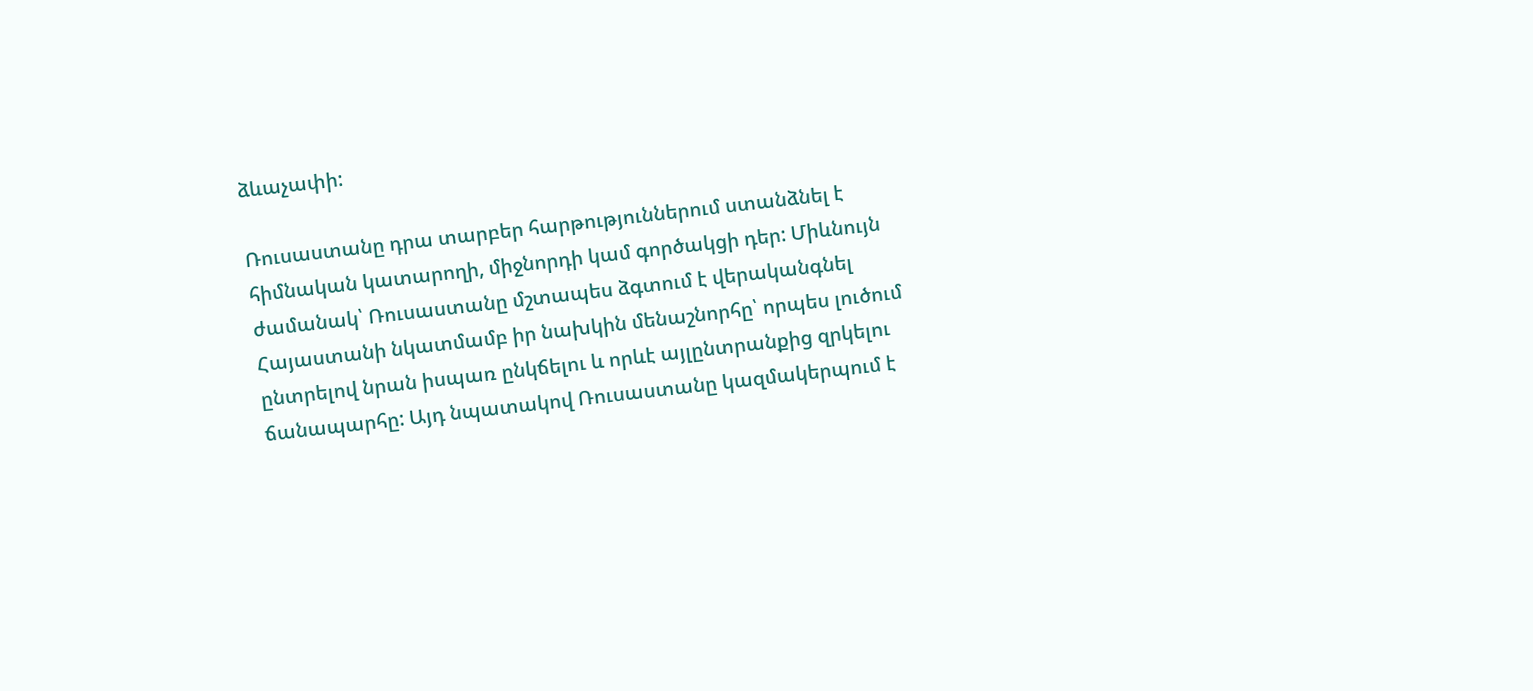ձևաչափի:

Ռուսաստանը դրա տարբեր հարթություններում ստանձնել է հիմնական կատարողի, միջնորդի կամ գործակցի դեր: Միևնույն ժամանակ՝ Ռուսաստանը մշտապես ձգտում է վերականգնել Հայաստանի նկատմամբ իր նախկին մենաշնորհը՝ որպես լուծում ընտրելով նրան իսպառ ընկճելու և որևէ այլընտրանքից զրկելու ճանապարհը: Այդ նպատակով Ռուսաստանը կազմակերպում է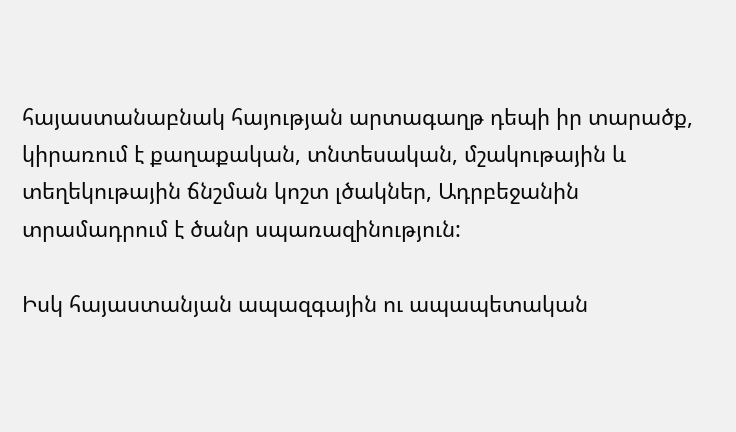հայաստանաբնակ հայության արտագաղթ դեպի իր տարածք, կիրառում է քաղաքական, տնտեսական, մշակութային և տեղեկութային ճնշման կոշտ լծակներ, Ադրբեջանին տրամադրում է ծանր սպառազինություն:

Իսկ հայաստանյան ապազգային ու ապապետական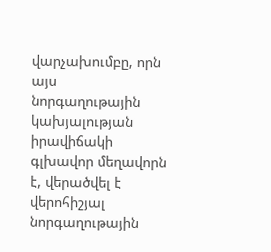վարչախումբը, որն այս նորգաղութային կախյալության իրավիճակի գլխավոր մեղավորն է, վերածվել է վերոհիշյալ նորգաղութային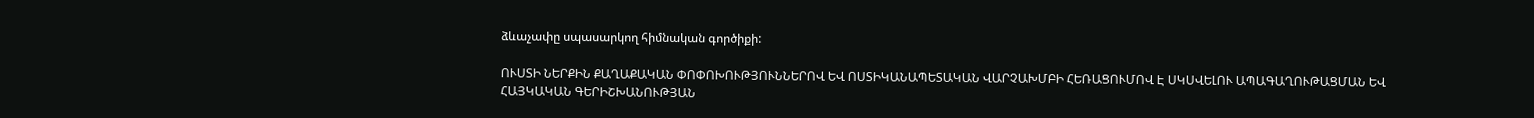ձևաչափը սպասարկող հիմնական գործիքի:

ՈՒՍՏԻ ՆԵՐՔԻՆ ՔԱՂԱՔԱԿԱՆ ՓՈՓՈԽՈՒԹՅՈՒՆՆԵՐՈՎ ԵՎ ՈՍՏԻԿԱՆԱՊԵՏԱԿԱՆ ՎԱՐՉԱԽՄԲԻ ՀԵՌԱՑՈՒՄՈՎ Է ՍԿՍՎԵԼՈՒ ԱՊԱԳԱՂՈՒԹԱՑՄԱՆ ԵՎ ՀԱՅԿԱԿԱՆ ԳԵՐԻՇԽԱՆՈՒԹՅԱՆ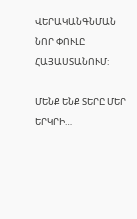ՎԵՐԱԿԱՆԳՆՄԱՆ ՆՈՐ ՓՈՒԼԸ ՀԱՅԱՍՏԱՆՈՒՄ:

ՄԵՆՔ ԵՆՔ ՏԵՐԸ ՄԵՐ ԵՐԿՐԻ…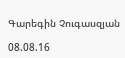Գարեգին Չուգասզյան

08.08.16